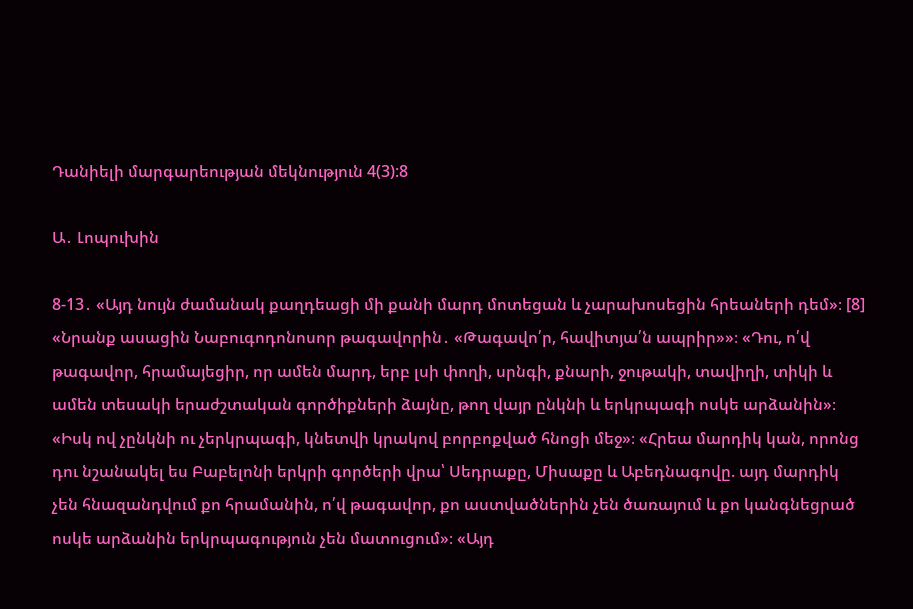Դանիելի մարգարեության մեկնություն 4(3):8

Ա․ Լոպուխին

8-13․ «Այդ նույն ժամանակ քաղդեացի մի քանի մարդ մոտեցան և չարախոսեցին հրեաների դեմ»։ [8] «Նրանք ասացին Նաբուգոդոնոսոր թագավորին․ «Թագավո՛ր, հավիտյա՛ն ապրիր»»։ «Դու, ո՛վ թագավոր, հրամայեցիր, որ ամեն մարդ, երբ լսի փողի, սրնգի, քնարի, ջութակի, տավիղի, տիկի և ամեն տեսակի երաժշտական գործիքների ձայնը, թող վայր ընկնի և երկրպագի ոսկե արձանին»։ «Իսկ ով չընկնի ու չերկրպագի, կնետվի կրակով բորբոքված հնոցի մեջ»։ «Հրեա մարդիկ կան, որոնց դու նշանակել ես Բաբելոնի երկրի գործերի վրա՝ Սեդրաքը, Միսաքը և Աբեդնագովը. այդ մարդիկ չեն հնազանդվում քո հրամանին, ո՛վ թագավոր, քո աստվածներին չեն ծառայում և քո կանգնեցրած ոսկե արձանին երկրպագություն չեն մատուցում»։ «Այդ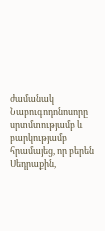ժամանակ Նաբուգոդոնոսորը սրտմտությամբ և բարկությամբ հրամայեց, որ բերեն Սեդրաքին,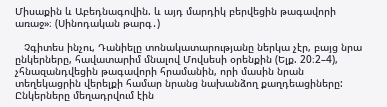Միսաքին և Աբեդնագովին. և այդ մարդիկ բերվեցին թագավորի առաջ»։ (Սինոդական թարգ․)

   Չգիտես ինչու, Դանիելը տոնակատարությանը ներկա չէր, բայց նրա ընկերները, հավատարիմ մնալով Մովսեսի օրենքին (Ելք. 20։2–4), չհնազանդվեցին թագավորի հրամանին, որի մասին նրան տեղեկացրին վերելքի համար նրանց նախանձող քաղդեացիները: Ընկերները մեղադրվում էին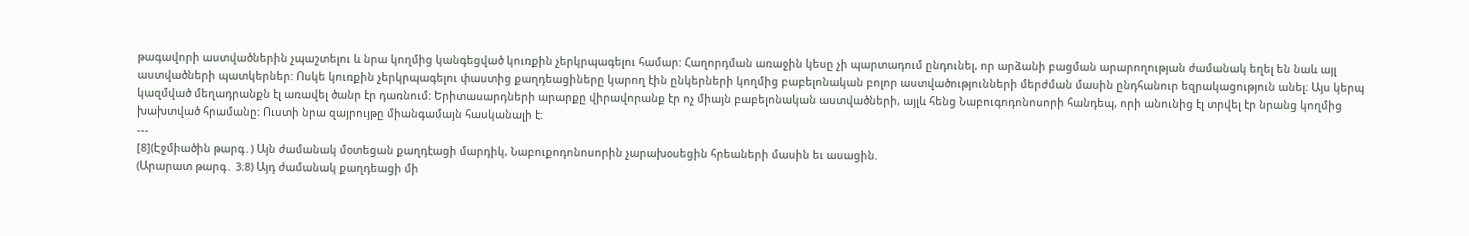թագավորի աստվածներին չպաշտելու և նրա կողմից կանգեցված կուռքին չերկրպագելու համար: Հաղորդման առաջին կեսը չի պարտադում ընդունել, որ արձանի բացման արարողության ժամանակ եղել են նաև այլ աստվածների պատկերներ: Ոսկե կուռքին չերկրպագելու փաստից քաղդեացիները կարող էին ընկերների կողմից բաբելոնական բոլոր աստվածությունների մերժման մասին ընդհանուր եզրակացություն անել։ Այս կերպ կազմված մեղադրանքն էլ առավել ծանր էր դառնում: Երիտասարդների արարքը վիրավորանք էր ոչ միայն բաբելոնական աստվածների, այլև հենց Նաբուգոդոնոսորի հանդեպ, որի անունից էլ տրվել էր նրանց կողմից խախտված հրամանը: Ուստի նրա զայրույթը միանգամայն հասկանալի է:
---
[8](Էջմիածին թարգ․) Այն ժամանակ մօտեցան քաղդէացի մարդիկ, Նաբուքոդոնոսորին չարախօսեցին հրեաների մասին եւ ասացին.
(Արարատ թարգ․ 3։8) Այդ ժամանակ քաղդեացի մի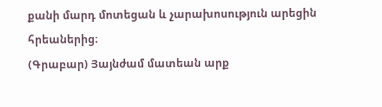քանի մարդ մոտեցան և չարախոսություն արեցին հրեաներից։
(Գրաբար) Յայնժամ մատեան արք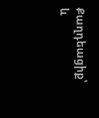Քաղդեացիք՝ և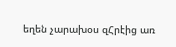եղեն չարախօս զՀրէից առ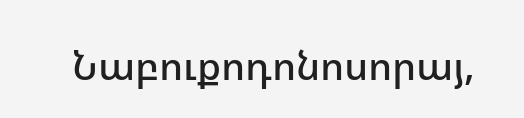Նաբուքոդոնոսորայ,